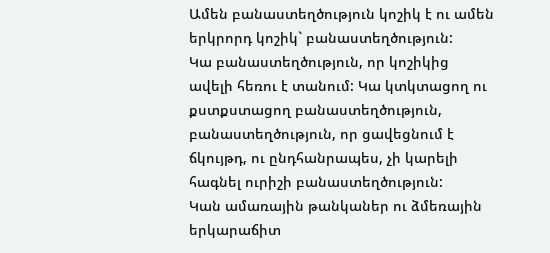Ամեն բանաստեղծություն կոշիկ է ու ամեն երկրորդ կոշիկ` բանաստեղծություն:
Կա բանաստեղծություն, որ կոշիկից ավելի հեռու է տանում: Կա կտկտացող ու քստքստացող բանաստեղծություն, բանաստեղծություն, որ ցավեցնում է ճկույթդ, ու ընդհանրապես, չի կարելի հագնել ուրիշի բանաստեղծություն:
Կան ամառային թանկաներ ու ձմեռային երկարաճիտ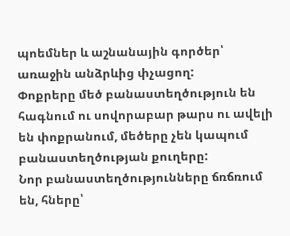պոեմներ և աշնանային գործեր՝ առաջին անձրևից փչացող:
Փոքրերը մեծ բանաստեղծություն են հագնում ու սովորաբար թարս ու ավելի են փոքրանում, մեծերը չեն կապում բանաստեղծության քուղերը:
Նոր բանաստեղծությունները ճռճռում են, հները՝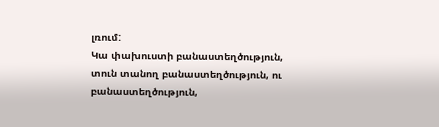լռում:
Կա փախուստի բանաստեղծություն, տուն տանող բանաստեղծություն, ու բանաստեղծություն,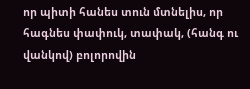որ պիտի հանես տուն մտնելիս, որ հագնես փափուկ, տափակ, (հանգ ու վանկով) բոլորովին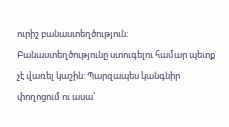ուրիշ բանաստեղծություն:
Բանաստեղծությունը ստուգելու համար պետք չէ վառել կաշին: Պարզապես կանգնիր փողոցում ու ասա՝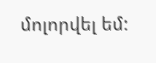մոլորվել եմ: